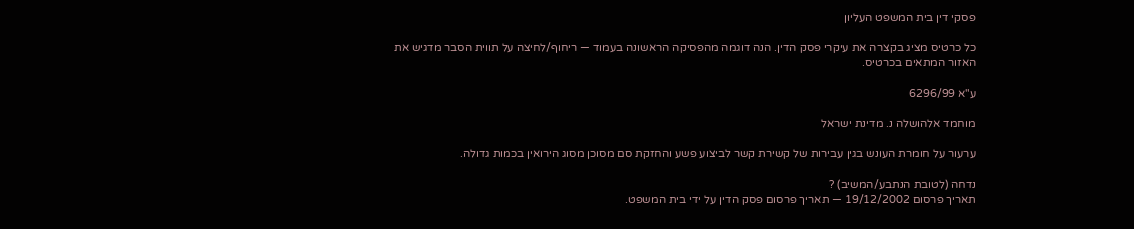פסקי דין בית המשפט העליון

כל כרטיס מציג בקצרה את עיקרי פסק הדין. הנה דוגמה מהפסיקה הראשונה בעמוד — ריחוף/לחיצה על תווית הסבר מדגיש את האזור המתאים בכרטיס.

ע"א 6296/99

מוחמד אלהושלה נ. מדינת ישראל

ערעור על חומרת העונש בגין עבירות של קשירת קשר לביצוע פשע והחזקת סם מסוכן מסוג הירואין בכמות גדולה.

נדחה (לטובת הנתבע/המשיב) ?
תאריך פרסום 19/12/2002 — תאריך פרסום פסק הדין על ידי בית המשפט.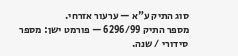סוג התיק ע"א — ערעור אזרחי.
מספר התיק 6296/99 — פורמט ישן: מספר סידורי / שנה.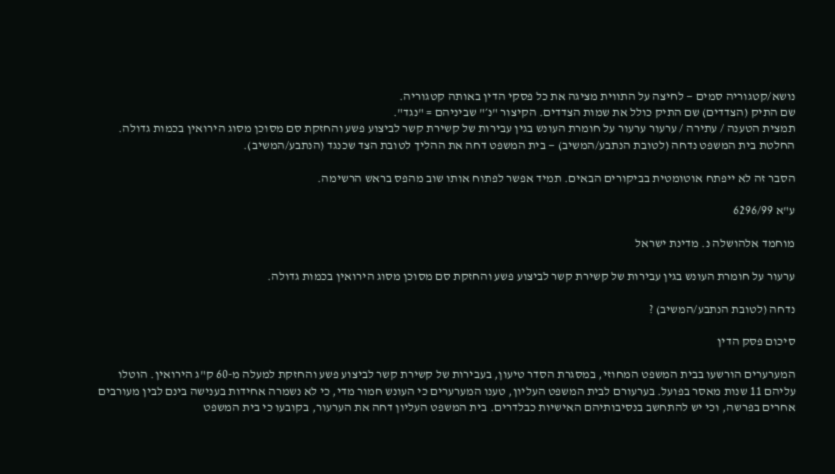נושא/קטגוריה סמים — לחיצה על התווית מציגה את כל פסקי הדין באותה קטגוריה.
שם התיק (הצדדים) שם התיק כולל את שמות הצדדים. הקיצור "נ׳" שביניהם = "נגד".
תמצית הטענה / עתירה / ערעור ערעור על חומרת העונש בגין עבירות של קשירת קשר לביצוע פשע והחזקת סם מסוכן מסוג הירואין בכמות גדולה.
החלטת בית המשפט נדחה (לטובת הנתבע/המשיב) — בית המשפט דחה את ההליך לטובת הצד שכנגד (הנתבע/המשיב).

הסבר זה לא ייפתח אוטומטית בביקורים הבאים. תמיד אפשר לפתוח אותו שוב מהפס בראש הרשימה.

ע"א 6296/99

מוחמד אלהושלה נ. מדינת ישראל

ערעור על חומרת העונש בגין עבירות של קשירת קשר לביצוע פשע והחזקת סם מסוכן מסוג הירואין בכמות גדולה.

נדחה (לטובת הנתבע/המשיב) ?

סיכום פסק הדין

המערערים הורשעו בבית המשפט המחוזי, במסגרת הסדר טיעון, בעבירות של קשירת קשר לביצוע פשע והחזקת למעלה מ-60 ק"ג הירואין. הוטלו עליהם 11 שנות מאסר בפועל. בערעורם לבית המשפט העליון, טענו המערערים כי העונש חמור מדי, כי לא נשמרה אחידות בענישה בינם לבין מעורבים אחרים בפרשה, וכי יש להתחשב בנסיבותיהם האישיות כבלדרים. בית המשפט העליון דחה את הערעור, בקובעו כי בית המשפט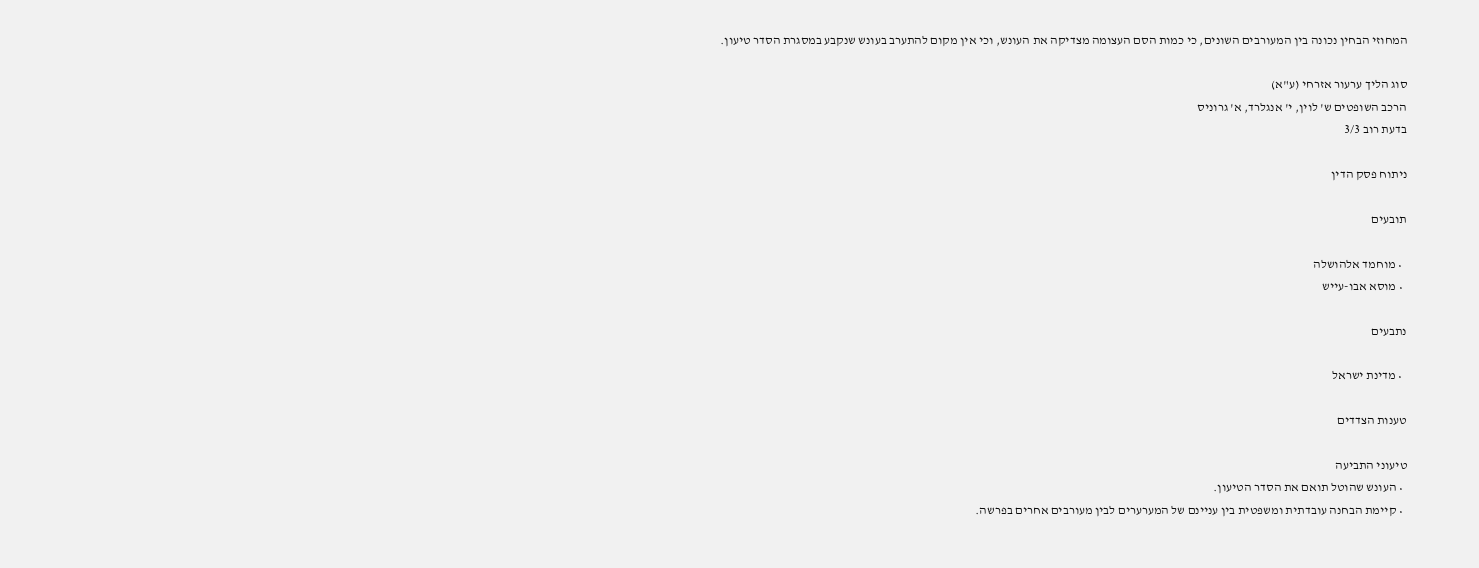המחוזי הבחין נכונה בין המעורבים השונים, כי כמות הסם העצומה מצדיקה את העונש, וכי אין מקום להתערב בעונש שנקבע במסגרת הסדר טיעון.

סוג הליך ערעור אזרחי (ע"א)
הרכב השופטים ש' לוין, י' אנגלרד, א' גרוניס
בדעת רוב 3/3

ניתוח פסק הדין

תובעים

  • מוחמד אלהושלה
  • מוסא אבו-עייש

נתבעים

  • מדינת ישראל

טענות הצדדים

טיעוני התביעה
  • העונש שהוטל תואם את הסדר הטיעון.
  • קיימת הבחנה עובדתית ומשפטית בין עניינם של המערערים לבין מעורבים אחרים בפרשה.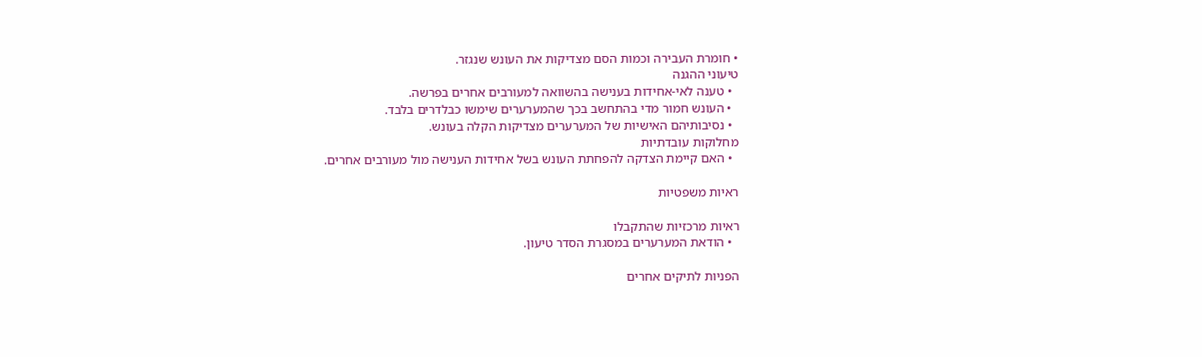• חומרת העבירה וכמות הסם מצדיקות את העונש שנגזר.
טיעוני ההגנה
  • טענה לאי-אחידות בענישה בהשוואה למעורבים אחרים בפרשה.
  • העונש חמור מדי בהתחשב בכך שהמערערים שימשו כבלדרים בלבד.
  • נסיבותיהם האישיות של המערערים מצדיקות הקלה בעונש.
מחלוקות עובדתיות
  • האם קיימת הצדקה להפחתת העונש בשל אחידות הענישה מול מעורבים אחרים.

ראיות משפטיות

ראיות מרכזיות שהתקבלו
  • הודאת המערערים במסגרת הסדר טיעון.

הפניות לתיקים אחרים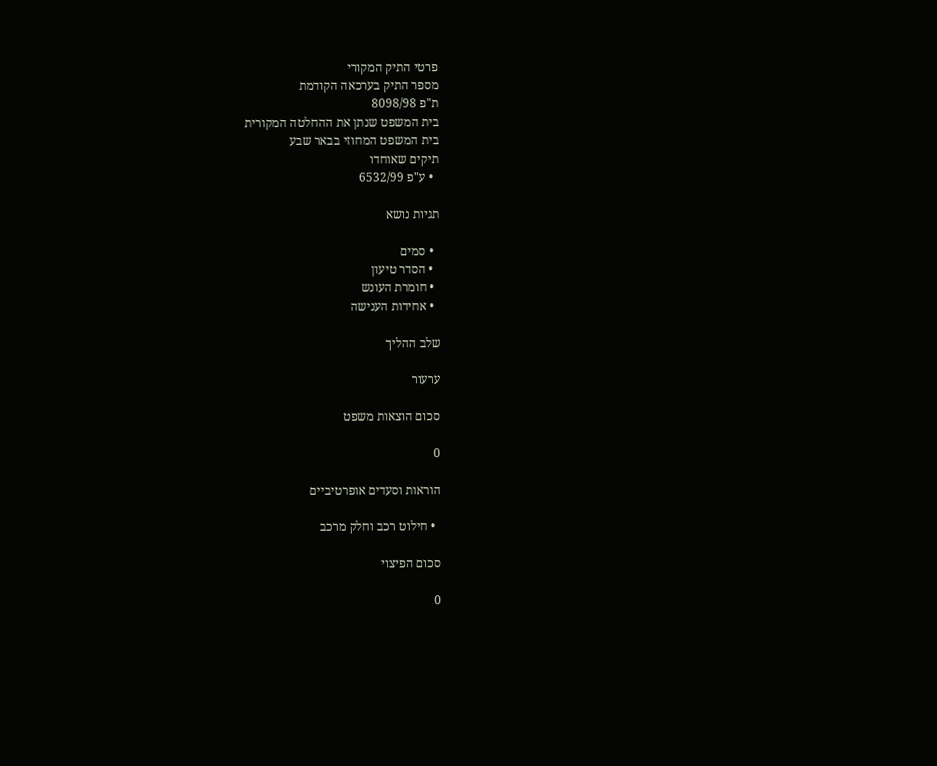פרטי התיק המקורי
מספר התיק בערכאה הקודמת
ת"פ 8098/98
בית המשפט שנתן את ההחלטה המקורית
בית המשפט המחוזי בבאר שבע
תיקים שאוחדו
  • ע"פ 6532/99

תגיות נושא

  • סמים
  • הסדר טיעון
  • חומרת העונש
  • אחידות הענישה

שלב ההליך

ערעור

סכום הוצאות משפט

0

הוראות וסעדים אופרטיביים

  • חילוט רכב וחלק מרכב

סכום הפיצוי

0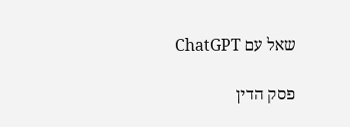שאל עם ChatGPT

פסק הדין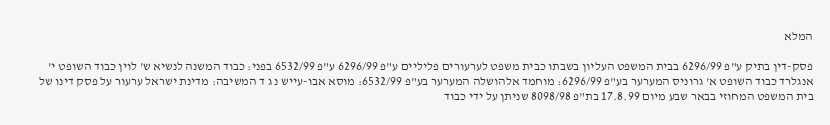המלא

פסק-דין בתיק ע"פ 6296/99 בבית המשפט העליון בשבתו כבית משפט לערעורים פליליים ע"פ 6296/99 ע"פ 6532/99 בפני: כבוד המשנה לנשיא ש' לוין כבוד השופט י' אנגלרד כבוד השופט א' גרוניס המערער בע"פ 6296/99: מוחמד אלהושלה המערער בע"פ 6532/99: מוסא אבו-עייש נ ג ד המשיבה: מדינת ישראל ערעור על פסק דינו של בית המשפט המחוזי בבאר שבע מיום 17.8.99 בת"פ 8098/98 שניתן על ידי כבוד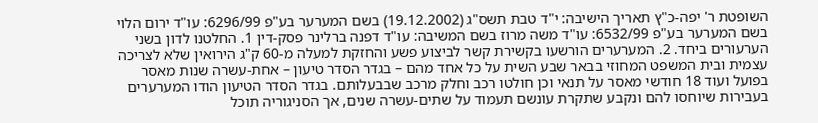השופטת ר' יפה-כ"ץ תאריך הישיבה: י"ד טבת תשס"ג (19.12.2002) בשם המערער בע"פ 6296/99: עו"ד ירום הלוי בשם המערער בע"פ 6532/99: עו"ד משה מרוז בשם המשיבה: עו"ד דפנה ברלינר פסק-דין 1. החלטנו לדון בשני הערעורים ביחד. 2. המערערים הורשעו בקשירת קשר לביצוע פשע והחזקת למעלה מ-60 ק"ג הירואין שלא לצריכה עצמית ובית המשפט המחוזי בבאר שבע השית על כל אחד מהם – בגדר הסדר טיעון – אחת-עשרה שנות מאסר בפועל ועוד 18 חודשי מאסר על תנאי וכן חולטו רכב וחלק מרכב שבבעלותם. בגדר הסדר הטיעון הודו המערערים בעבירות שיוחסו להם ונקבע שתקרת עונשם תעמוד על שתים-עשרה שנים, אך הסניגוריה תוכל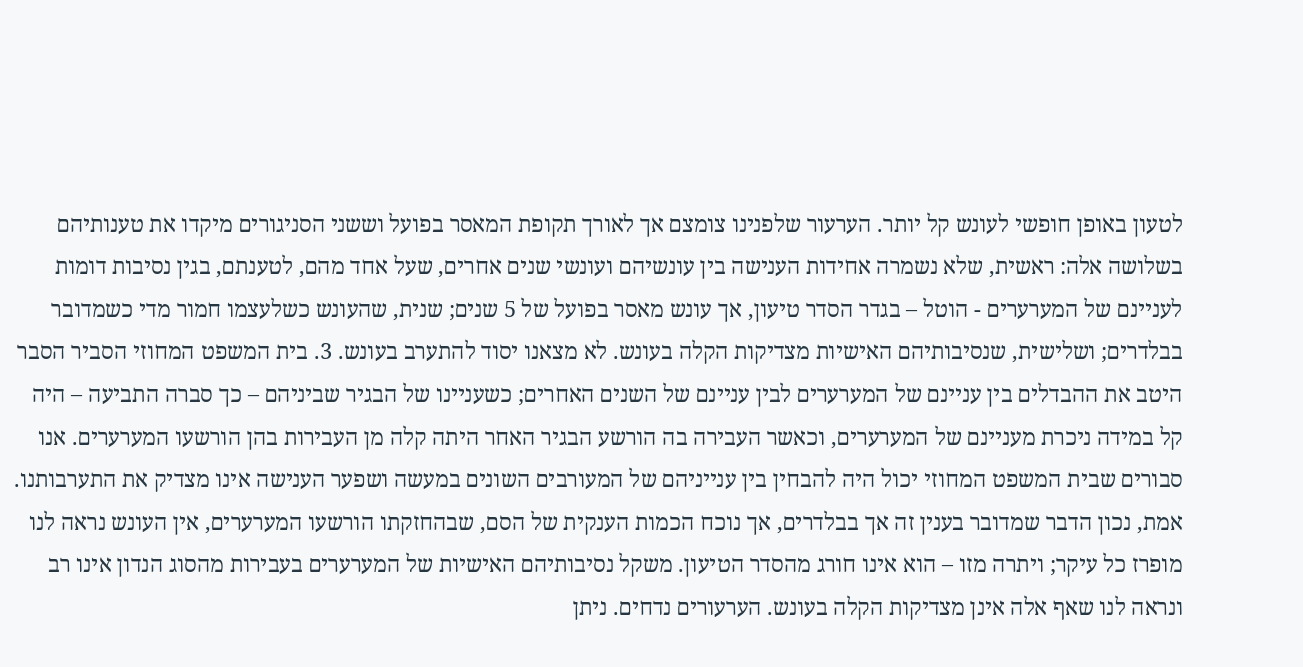לטעון באופן חופשי לעונש קל יותר. הערעור שלפנינו צומצם אך לאורך תקופת המאסר בפועל וששני הסניגורים מיקדו את טענותיהם בשלושה אלה: ראשית, שלא נשמרה אחידות הענישה בין עונשיהם ועונשי שנים אחרים, שעל אחד מהם, לטענתם, בגין נסיבות דומות לעניינם של המערערים - הוטל – בגדר הסדר טיעון, אך עונש מאסר בפועל של 5 שנים; שנית, שהעונש כשלעצמו חמור מדי כשמדובר בבלדרים; ושלישית, שנסיבותיהם האישיות מצדיקות הקלה בעונש. לא מצאנו יסוד להתערב בעונש. 3. בית המשפט המחוזי הסביר הסבר היטב את ההבדלים בין עניינם של המערערים לבין עניינם של השנים האחרים; כשעניינו של הבגיר שביניהם – כך סברה התביעה – היה קל במידה ניכרת מעניינם של המערערים, וכאשר העבירה בה הורשע הבגיר האחר היתה קלה מן העבירות בהן הורשעו המערערים. אנו סבורים שבית המשפט המחוזי יכול היה להבחין בין ענייניהם של המעורבים השונים במעשה ושפער הענישה אינו מצדיק את התערבותנו. אמת, נכון הדבר שמדובר בענין זה אך בבלדרים, אך נוכח הכמות הענקית של הסם, שבהחזקתו הורשעו המערערים, אין העונש נראה לנו מופרז כל עיקר; ויתרה מזו – הוא אינו חורג מהסדר הטיעון. משקל נסיבותיהם האישיות של המערערים בעבירות מהסוג הנדון אינו רב ונראה לנו שאף אלה אינן מצדיקות הקלה בעונש. הערעורים נדחים. ניתן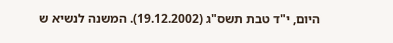היום, י"ד טבת תשס"ג (19.12.2002). המשנה לנשיא ש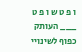ו פ ט ש ו פ ט ___ העותק כפוף לשינויי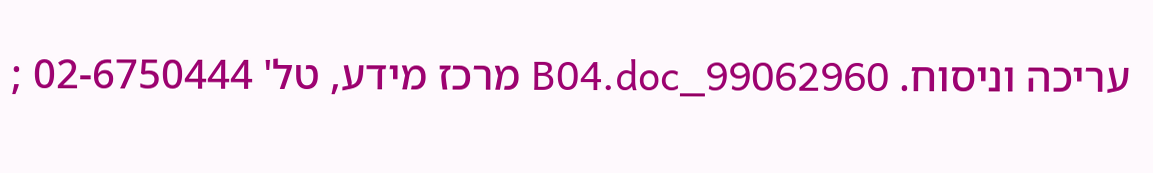עריכה וניסוח. 99062960_B04.doc מרכז מידע, טל' 02-6750444 ;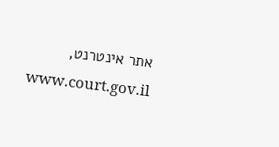אתר אינטרנט, www.court.gov.il